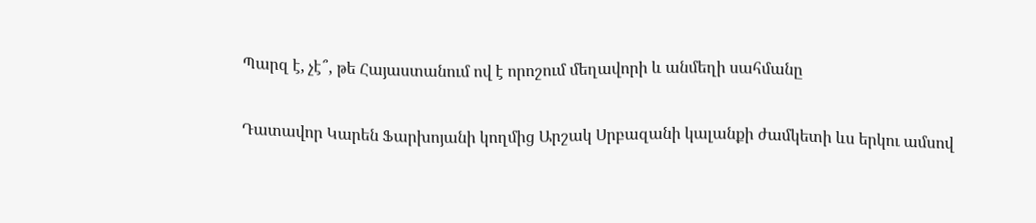Պարզ է, չէ՞, թե Հայաստանում ով է որոշում մեղավորի և անմեղի սահմանը

Դատավոր Կարեն Ֆարխոյանի կողմից Արշակ Սրբազանի կալանքի ժամկետի ևս երկու ամսով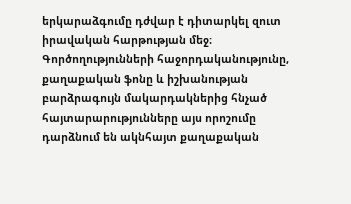երկարաձգումը դժվար է դիտարկել զուտ իրավական հարթության մեջ։ Գործողությունների հաջորդականությունը, քաղաքական ֆոնը և իշխանության բարձրագույն մակարդակներից հնչած հայտարարությունները այս որոշումը դարձնում են ակնհայտ քաղաքական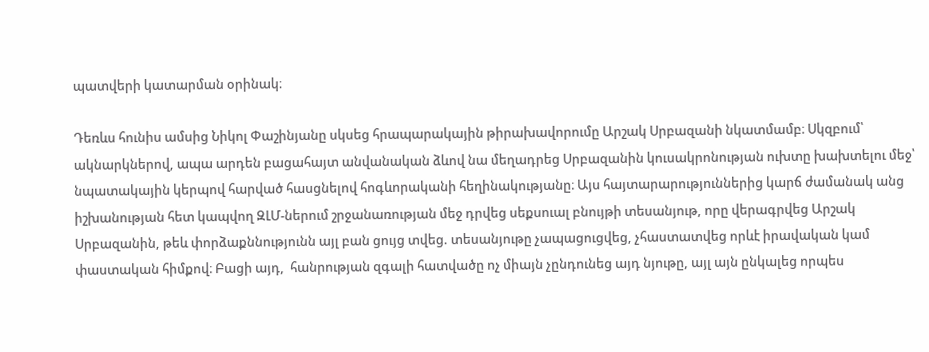պատվերի կատարման օրինակ։

Դեռևս հունիս ամսից Նիկոլ Փաշինյանը սկսեց հրապարակային թիրախավորումը Արշակ Սրբազանի նկատմամբ։ Սկզբում՝ ակնարկներով, ապա արդեն բացահայտ անվանական ձևով նա մեղադրեց Սրբազանին կուսակրոնության ուխտը խախտելու մեջ՝ նպատակային կերպով հարված հասցնելով հոգևորականի հեղինակությանը։ Այս հայտարարություններից կարճ ժամանակ անց իշխանության հետ կապվող ԶԼՄ-ներում շրջանառության մեջ դրվեց սեքսուալ բնույթի տեսանյութ, որը վերագրվեց Արշակ Սրբազանին, թեև փորձաքննությունն այլ բան ցույց տվեց. տեսանյութը չապացուցվեց, չհաստատվեց որևէ իրավական կամ փաստական հիմքով։ Բացի այդ,  հանրության զգալի հատվածը ոչ միայն չընդունեց այդ նյութը, այլ այն ընկալեց որպես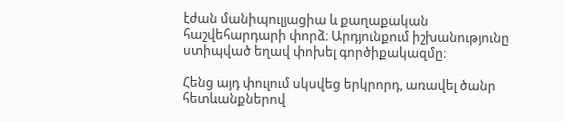էժան մանիպուլյացիա և քաղաքական հաշվեհարդարի փորձ։ Արդյունքում իշխանությունը ստիպված եղավ փոխել գործիքակազմը։

Հենց այդ փուլում սկսվեց երկրորդ, առավել ծանր հետևանքներով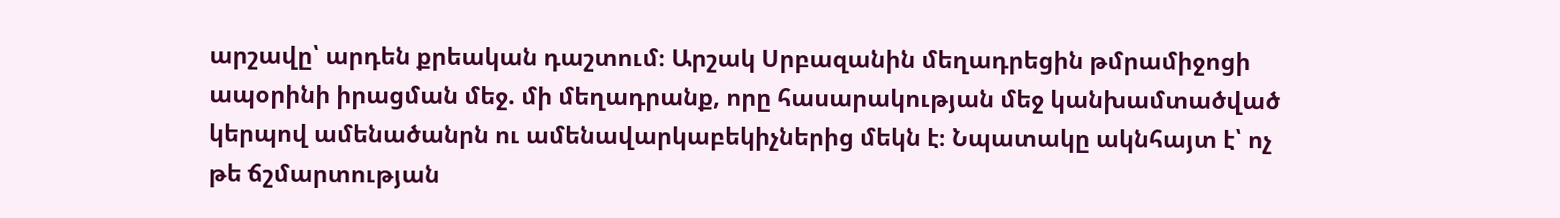արշավը՝ արդեն քրեական դաշտում։ Արշակ Սրբազանին մեղադրեցին թմրամիջոցի ապօրինի իրացման մեջ. մի մեղադրանք, որը հասարակության մեջ կանխամտածված կերպով ամենածանրն ու ամենավարկաբեկիչներից մեկն է։ Նպատակը ակնհայտ է՝ ոչ թե ճշմարտության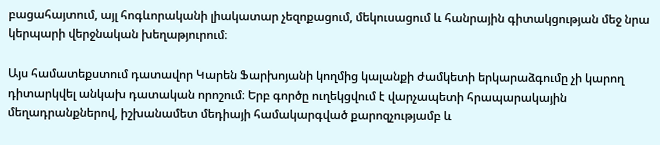բացահայտում, այլ հոգևորականի լիակատար չեզոքացում, մեկուսացում և հանրային գիտակցության մեջ նրա կերպարի վերջնական խեղաթյուրում։

Այս համատեքստում դատավոր Կարեն Ֆարխոյանի կողմից կալանքի ժամկետի երկարաձգումը չի կարող դիտարկվել անկախ դատական որոշում։ Երբ գործը ուղեկցվում է վարչապետի հրապարակային մեղադրանքներով, իշխանամետ մեդիայի համակարգված քարոզչությամբ և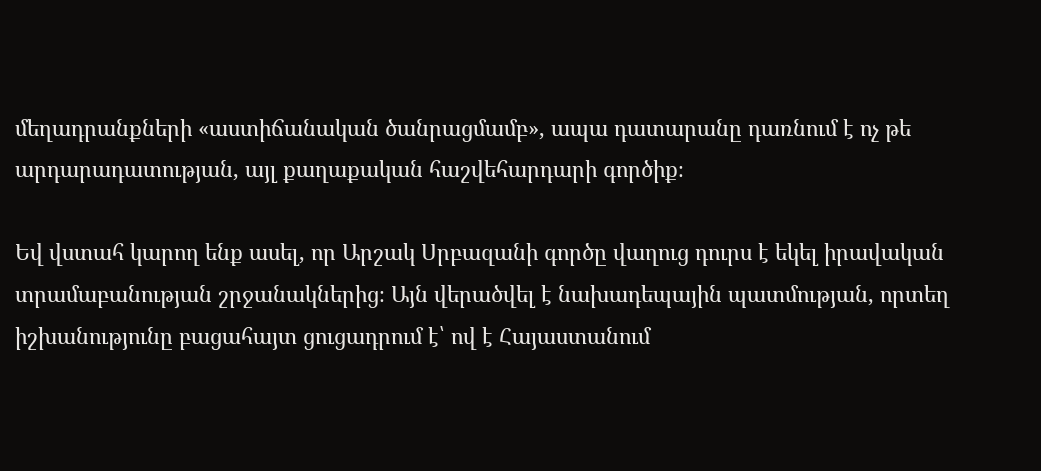մեղադրանքների «աստիճանական ծանրացմամբ», ապա դատարանը դառնում է ոչ թե արդարադատության, այլ քաղաքական հաշվեհարդարի գործիք։

Եվ վստահ կարող ենք ասել, որ Արշակ Սրբազանի գործը վաղուց դուրս է եկել իրավական տրամաբանության շրջանակներից։ Այն վերածվել է նախադեպային պատմության, որտեղ իշխանությունը բացահայտ ցուցադրում է՝ ով է Հայաստանում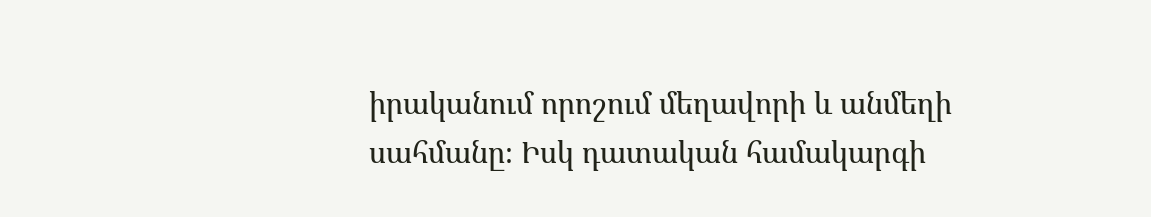իրականում որոշում մեղավորի և անմեղի սահմանը։ Իսկ դատական համակարգի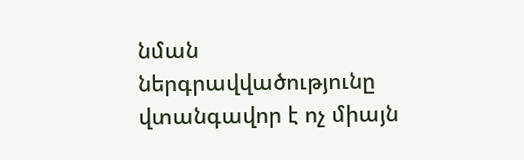նման ներգրավվածությունը վտանգավոր է ոչ միայն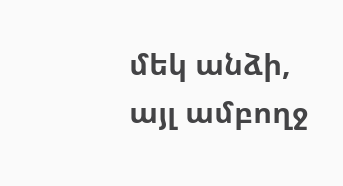մեկ անձի, այլ ամբողջ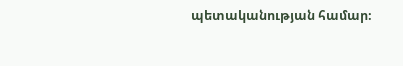պետականության համար։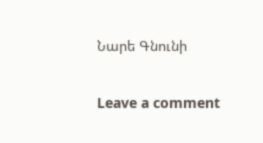Նարե Գնունի

Leave a comment